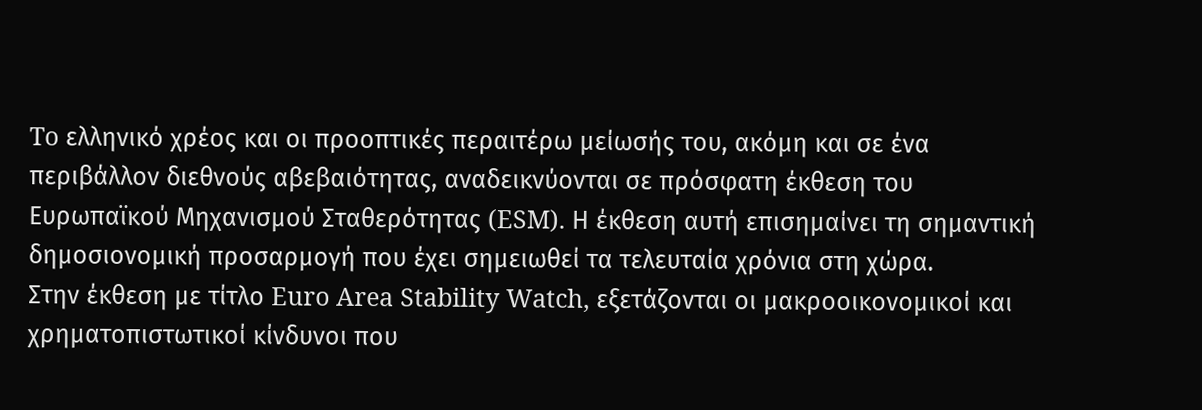To ελληνικό χρέος και οι προοπτικές περαιτέρω μείωσής του, ακόμη και σε ένα περιβάλλον διεθνούς αβεβαιότητας, αναδεικνύονται σε πρόσφατη έκθεση του Ευρωπαϊκού Μηχανισμού Σταθερότητας (ESM). Η έκθεση αυτή επισημαίνει τη σημαντική δημοσιονομική προσαρμογή που έχει σημειωθεί τα τελευταία χρόνια στη χώρα.
Στην έκθεση με τίτλο Euro Area Stability Watch, εξετάζονται οι μακροοικονομικοί και χρηματοπιστωτικοί κίνδυνοι που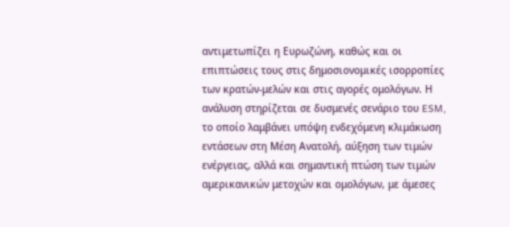αντιμετωπίζει η Ευρωζώνη, καθώς και οι επιπτώσεις τους στις δημοσιονομικές ισορροπίες των κρατών-μελών και στις αγορές ομολόγων. Η ανάλυση στηρίζεται σε δυσμενές σενάριο του ESM, το οποίο λαμβάνει υπόψη ενδεχόμενη κλιμάκωση εντάσεων στη Μέση Ανατολή, αύξηση των τιμών ενέργειας, αλλά και σημαντική πτώση των τιμών αμερικανικών μετοχών και ομολόγων, με άμεσες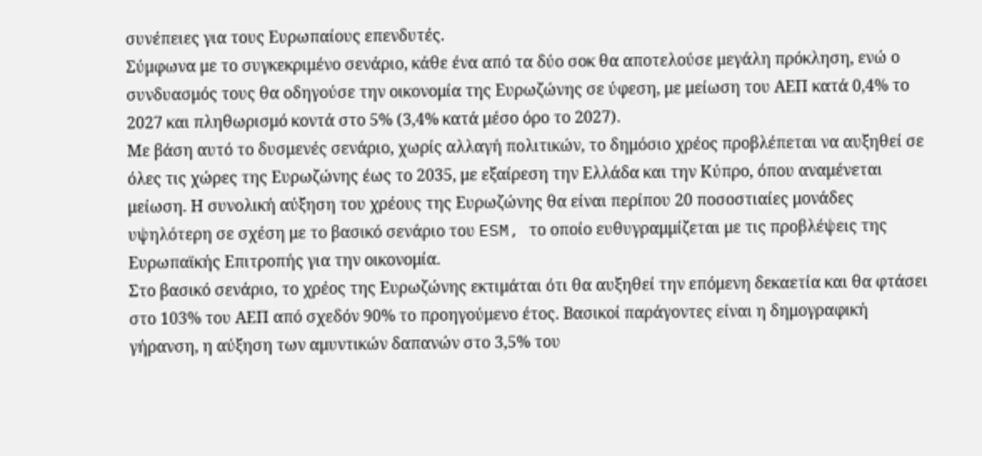συνέπειες για τους Ευρωπαίους επενδυτές.
Σύμφωνα με το συγκεκριμένο σενάριο, κάθε ένα από τα δύο σοκ θα αποτελούσε μεγάλη πρόκληση, ενώ ο συνδυασμός τους θα οδηγούσε την οικονομία της Ευρωζώνης σε ύφεση, με μείωση του ΑΕΠ κατά 0,4% το 2027 και πληθωρισμό κοντά στο 5% (3,4% κατά μέσο όρο το 2027).
Με βάση αυτό το δυσμενές σενάριο, χωρίς αλλαγή πολιτικών, το δημόσιο χρέος προβλέπεται να αυξηθεί σε όλες τις χώρες της Ευρωζώνης έως το 2035, με εξαίρεση την Ελλάδα και την Κύπρο, όπου αναμένεται μείωση. Η συνολική αύξηση του χρέους της Ευρωζώνης θα είναι περίπου 20 ποσοστιαίες μονάδες υψηλότερη σε σχέση με το βασικό σενάριο του ESM, το οποίο ευθυγραμμίζεται με τις προβλέψεις της Ευρωπαϊκής Επιτροπής για την οικονομία.
Στο βασικό σενάριο, το χρέος της Ευρωζώνης εκτιμάται ότι θα αυξηθεί την επόμενη δεκαετία και θα φτάσει στο 103% του ΑΕΠ από σχεδόν 90% το προηγούμενο έτος. Βασικοί παράγοντες είναι η δημογραφική γήρανση, η αύξηση των αμυντικών δαπανών στο 3,5% του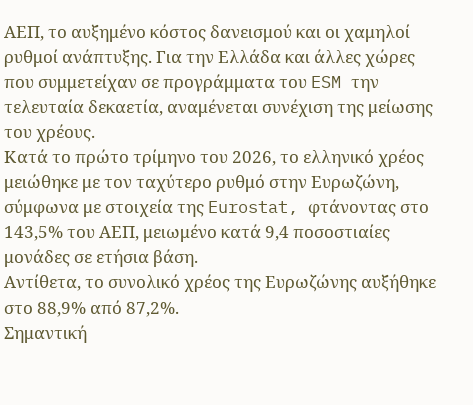ΑΕΠ, το αυξημένο κόστος δανεισμού και οι χαμηλοί ρυθμοί ανάπτυξης. Για την Ελλάδα και άλλες χώρες που συμμετείχαν σε προγράμματα του ESM την τελευταία δεκαετία, αναμένεται συνέχιση της μείωσης του χρέους.
Κατά το πρώτο τρίμηνο του 2026, το ελληνικό χρέος μειώθηκε με τον ταχύτερο ρυθμό στην Ευρωζώνη, σύμφωνα με στοιχεία της Eurostat, φτάνοντας στο 143,5% του ΑΕΠ, μειωμένο κατά 9,4 ποσοστιαίες μονάδες σε ετήσια βάση.
Αντίθετα, το συνολικό χρέος της Ευρωζώνης αυξήθηκε στο 88,9% από 87,2%.
Σημαντική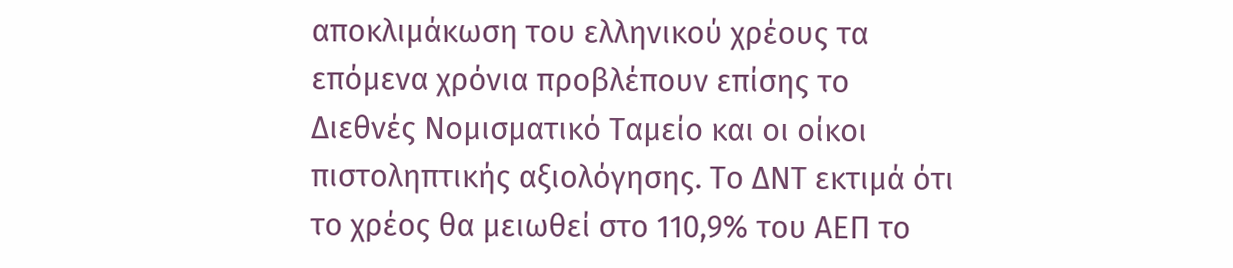αποκλιμάκωση του ελληνικού χρέους τα επόμενα χρόνια προβλέπουν επίσης το Διεθνές Νομισματικό Ταμείο και οι οίκοι πιστοληπτικής αξιολόγησης. Το ΔΝΤ εκτιμά ότι το χρέος θα μειωθεί στο 110,9% του ΑΕΠ το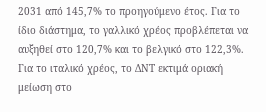2031 από 145,7% το προηγούμενο έτος. Για το ίδιο διάστημα, το γαλλικό χρέος προβλέπεται να αυξηθεί στο 120,7% και το βελγικό στο 122,3%. Για το ιταλικό χρέος, το ΔΝΤ εκτιμά οριακή μείωση στο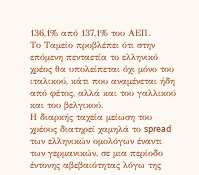136,1% από 137,1% του ΑΕΠ.
Το Ταμείο προβλέπει ότι στην επόμενη πενταετία το ελληνικό χρέος θα υπολείπεται όχι μόνο του ιταλικού, κάτι που αναμένεται ήδη από φέτος, αλλά και του γαλλικού και του βελγικού.
Η διαρκής ταχεία μείωση του χρέους διατηρεί χαμηλά το spread των ελληνικών ομολόγων έναντι των γερμανικών, σε μια περίοδο έντονης αβεβαιότητας λόγω της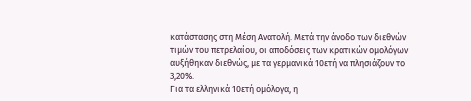κατάστασης στη Μέση Ανατολή. Μετά την άνοδο των διεθνών τιμών του πετρελαίου, οι αποδόσεις των κρατικών ομολόγων αυξήθηκαν διεθνώς, με τα γερμανικά 10ετή να πλησιάζουν το 3,20%.
Για τα ελληνικά 10ετή ομόλογα, η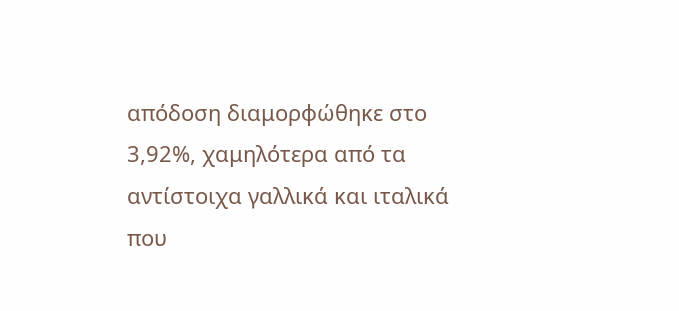απόδοση διαμορφώθηκε στο 3,92%, χαμηλότερα από τα αντίστοιχα γαλλικά και ιταλικά που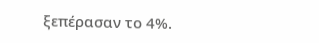ξεπέρασαν το 4%.